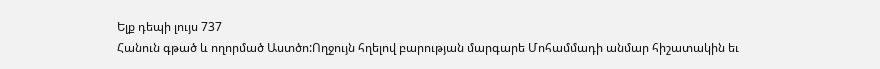Ելք դեպի լույս 737
Հանուն գթած և ողորմած Աստծո:Ողջույն հղելով բարության մարգարե Մոհամմադի անմար հիշատակին եւ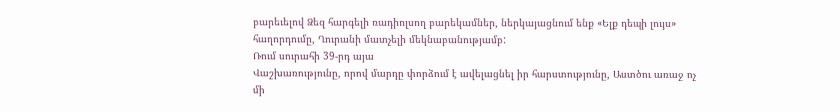բարեւելով Ձեզ հարգելի ռադիոլսող բարեկամներ, ներկայացնում ենք «Ելք դեպի լույս» հաղորդումը, Ղուրանի մատչելի մեկնաբանությամբ:
Ռում սուրահի 39-րդ այա
Վաշխառությունը, որով մարդը փորձում է ավելացնել իր հարստությունը, Աստծու առաջ ոչ մի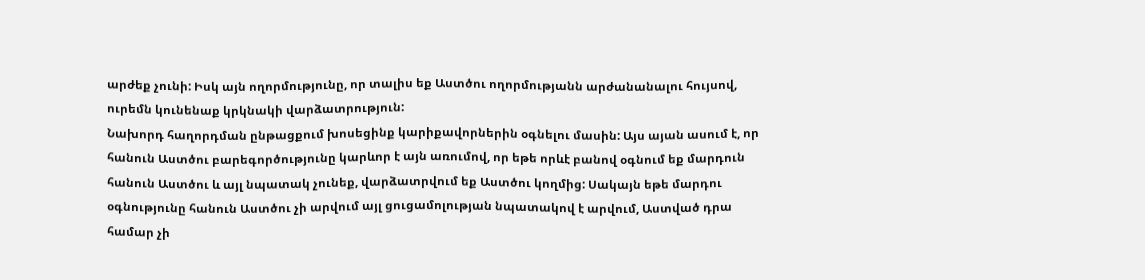արժեք չունի: Իսկ այն ողորմությունը, որ տալիս եք Աստծու ողորմությանն արժանանալու հույսով, ուրեմն կունենաք կրկնակի վարձատրություն:
Նախորդ հաղորդման ընթացքում խոսեցինք կարիքավորներին օգնելու մասին: Այս այան ասում է, որ հանուն Աստծու բարեգործությունը կարևոր է այն առումով, որ եթե որևէ բանով օգնում եք մարդուն հանուն Աստծու և այլ նպատակ չունեք, վարձատրվում եք Աստծու կողմից: Սակայն եթե մարդու օգնությունը հանուն Աստծու չի արվում այլ ցուցամոլության նպատակով է արվում, Աստված դրա համար չի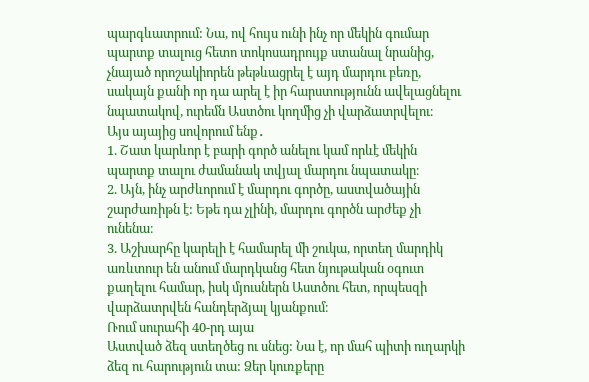պարգևատրում: Նա, ով հույս ունի ինչ որ մեկին գումար պարտք տալուց հետո տոկոսադրույք ստանալ նրանից, չնայած որոշակիորեն թեթևացրել է այդ մարդու բեռը, սակայն քանի որ դա արել է իր հարստությունն ավելացնելու նպատակով, ուրեմն Աստծու կողմից չի վարձատրվելու։
Այս այայից սովորում ենք․
1. Շատ կարևոր է բարի գործ անելու կամ որևէ մեկին պարտք տալու ժամանակ տվյալ մարդու նպատակը։
2. Այն, ինչ արժևորում է մարդու գործը, աստվածային շարժառիթն է: Եթե դա չլինի, մարդու գործն արժեք չի ունենա։
3. Աշխարհը կարելի է համարել մի շուկա, որտեղ մարդիկ առևտուր են անում մարդկանց հետ նյութական օգուտ քաղելու համար, իսկ մյուսներն Աստծու հետ, որպեսզի վարձատրվեն հանդերձյալ կյանքում։
Ռում սուրահի 40-րդ այա
Աստված ձեզ ստեղծեց ու սնեց: Նա է, որ մահ պիտի ուղարկի ձեզ ու հարություն տա: Ձեր կուռքերը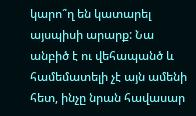կարո՞ղ են կատարել այսպիսի արարք: Նա անբիծ է ու վեհապանծ և համեմատելի չէ այն ամենի հետ, ինչը նրան հավասար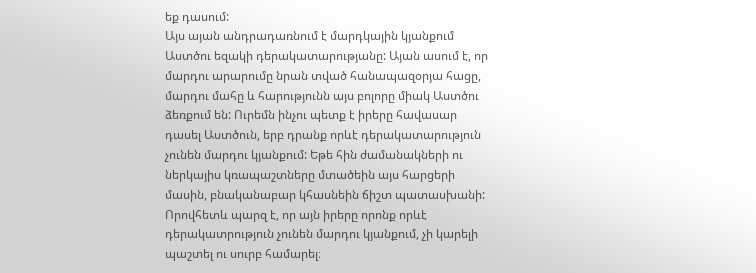եք դասում:
Այս այան անդրադառնում է մարդկային կյանքում Աստծու եզակի դերակատարությանը: Այան ասում է, որ մարդու արարումը նրան տված հանապազօրյա հացը, մարդու մահը և հարությունն այս բոլորը միակ Աստծու ձեռքում են: Ուրեմն ինչու պետք է իրերը հավասար դասել Աստծուն, երբ դրանք որևէ դերակատարություն չունեն մարդու կյանքում: Եթե հին ժամանակների ու ներկայիս կռապաշտները մտածեին այս հարցերի մասին, բնականաբար կհասնեին ճիշտ պատասխանի: Որովհետև պարզ է, որ այն իրերը որոնք որևէ դերակատրություն չունեն մարդու կյանքում, չի կարելի պաշտել ու սուրբ համարել։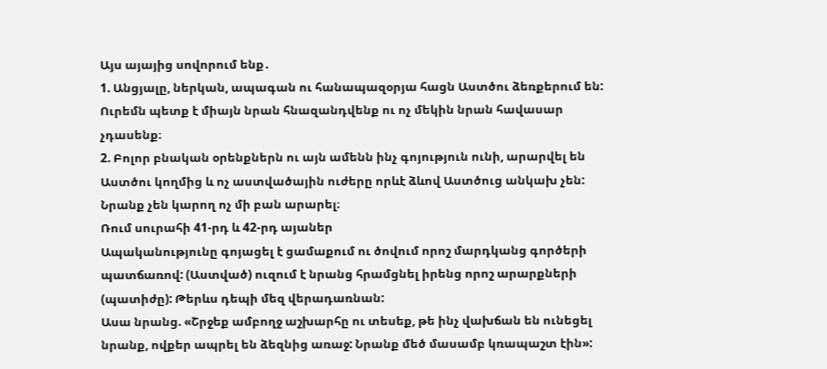Այս այայից սովորում ենք․
1. Անցյալը, ներկան, ապագան ու հանապազօրյա հացն Աստծու ձեռքերում են: Ուրեմն պետք է միայն նրան հնազանդվենք ու ոչ մեկին նրան հավասար չդասենք։
2. Բոլոր բնական օրենքներն ու այն ամենն ինչ գոյություն ունի, արարվել են Աստծու կողմից և ոչ աստվածային ուժերը որևէ ձևով Աստծուց անկախ չեն: Նրանք չեն կարող ոչ մի բան արարել։
Ռում սուրահի 41-րդ և 42-րդ այաներ
Ապականությունը գոյացել է ցամաքում ու ծովում որոշ մարդկանց գործերի պատճառով: (Աստված) ուզում է նրանց հրամցնել իրենց որոշ արարքների (պատիժը): Թերևս դեպի մեզ վերադառնան:
Ասա նրանց. «Շրջեք ամբողջ աշխարհը ու տեսեք, թե ինչ վախճան են ունեցել նրանք, ովքեր ապրել են ձեզնից առաջ: Նրանք մեծ մասամբ կռապաշտ էին»: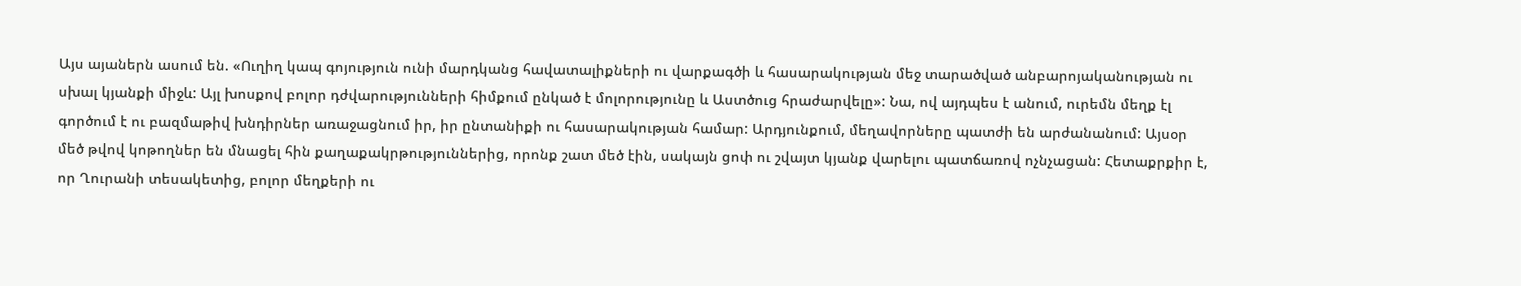Այս այաներն ասում են. «Ուղիղ կապ գոյություն ունի մարդկանց հավատալիքների ու վարքագծի և հասարակության մեջ տարածված անբարոյականության ու սխալ կյանքի միջև: Այլ խոսքով բոլոր դժվարությունների հիմքում ընկած է մոլորությունը և Աստծուց հրաժարվելը»: Նա, ով այդպես է անում, ուրեմն մեղք էլ գործում է ու բազմաթիվ խնդիրներ առաջացնում իր, իր ընտանիքի ու հասարակության համար: Արդյունքում, մեղավորները պատժի են արժանանում: Այսօր մեծ թվով կոթողներ են մնացել հին քաղաքակրթություններից, որոնք շատ մեծ էին, սակայն ցոփ ու շվայտ կյանք վարելու պատճառով ոչնչացան: Հետաքրքիր է, որ Ղուրանի տեսակետից, բոլոր մեղքերի ու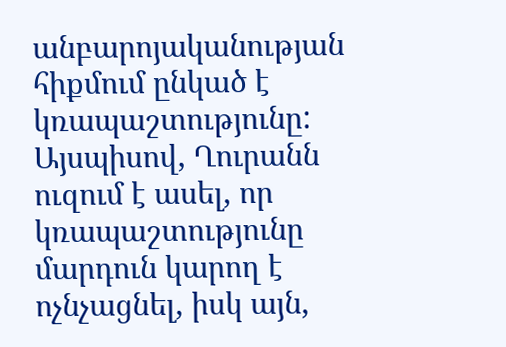անբարոյականության հիքմում ընկած է կռապաշտությունը: Այսպիսով, Ղուրանն ուզում է ասել, որ կռապաշտությունը մարդուն կարող է ոչնչացնել, իսկ այն,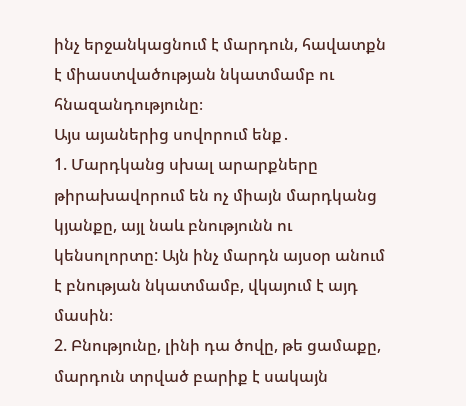ինչ երջանկացնում է մարդուն, հավատքն է միաստվածության նկատմամբ ու հնազանդությունը։
Այս այաներից սովորում ենք․
1. Մարդկանց սխալ արարքները թիրախավորում են ոչ միայն մարդկանց կյանքը, այլ նաև բնությունն ու կենսոլորտը: Այն ինչ մարդն այսօր անում է բնության նկատմամբ, վկայում է այդ մասին։
2. Բնությունը, լինի դա ծովը, թե ցամաքը, մարդուն տրված բարիք է սակայն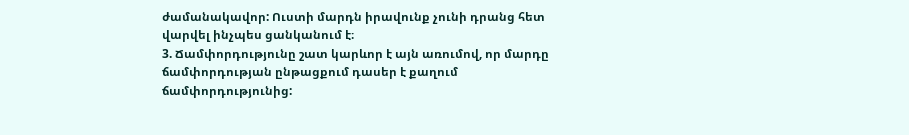ժամանակավոր: Ուստի մարդն իրավունք չունի դրանց հետ վարվել ինչպես ցանկանում է։
3. Ճամփորդությունը շատ կարևոր է այն առումով, որ մարդը ճամփորդության ընթացքում դասեր է քաղում ճամփորդությունից: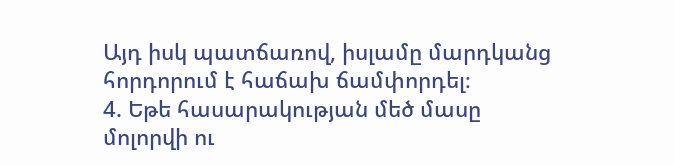Այդ իսկ պատճառով, իսլամը մարդկանց հորդորում է հաճախ ճամփորդել։
4. Եթե հասարակության մեծ մասը մոլորվի ու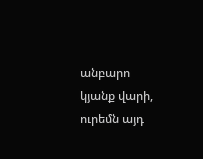անբարո կյանք վարի, ուրեմն այդ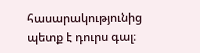հասարակությունից պետք է դուրս գալ։